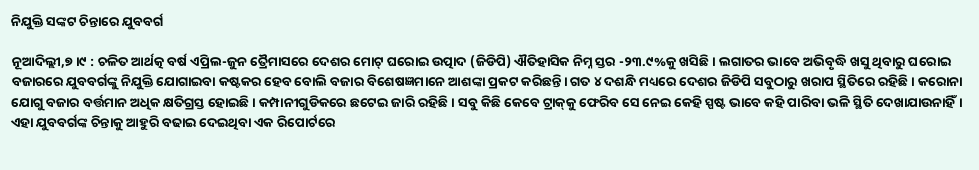ନିଯୁକ୍ତି ସଙ୍କଟ ଚିନ୍ତାରେ ଯୁବବର୍ଗ

ନୂଆଦିଲ୍ଲୀ,୭।୯ : ଚଳିତ ଆର୍ଥତ୍କ ବର୍ଷ ଏପ୍ରିଲ-ଜୁନ ତ୍ରୈମାସରେ ଦେଶର ମୋଟ୍‌ ଘରୋଇ ଉତ୍ପାଦ (ଜିଡିପି) ଐତିହାସିକ ନିମ୍ନ ସ୍ତର -୨୩.୯%କୁ ଖସିଛି। ଲଗାତର ଭାବେ ଅଭିବୃଦ୍ଧି ଖସୁ ଥିବାରୁ ଘରୋଇ ବଜାରରେ ଯୁବବର୍ଗଙ୍କୁ ନିଯୁକ୍ତି ଯୋଗାଇବା କଷ୍ଟକର ହେବ ବୋଲି ବଜାର ବିଶେଷଜ୍ଞମାନେ ଆଶଙ୍କା ପ୍ରକଟ କରିଛନ୍ତି। ଗତ ୪ ଦଶନ୍ଧି ମଧ୍ୟରେ ଦେଶର ଜିଡିପି ସବୁଠାରୁ ଖରାପ ସ୍ଥିତିରେ ରହିଛି। କରୋନା ଯୋଗୁ ବଜାର ବର୍ତ୍ତମାନ ଅଧିକ କ୍ଷତିଗ୍ରସ୍ତ ହୋଇଛି। କମ୍ପାନୀଗୁଡିକରେ ଛଟେଇ ଜାରି ରହିଛି। ସବୁ କିଛି କେବେ ଟ୍ରାକ୍‌କୁ ଫେରିବ ସେ ନେଇ କେହି ସ୍ପଷ୍ଟ ଭାବେ କହି ପାରିବା ଭଳି ସ୍ଥିତି ଦେଖାଯାଉନାହିଁ। ଏହା ଯୁବବର୍ଗଙ୍କ ଚିନ୍ତାକୁ ଆହୁରି ବଢାଇ ଦେଇଥିବା ଏକ ରିପୋର୍ଟରେ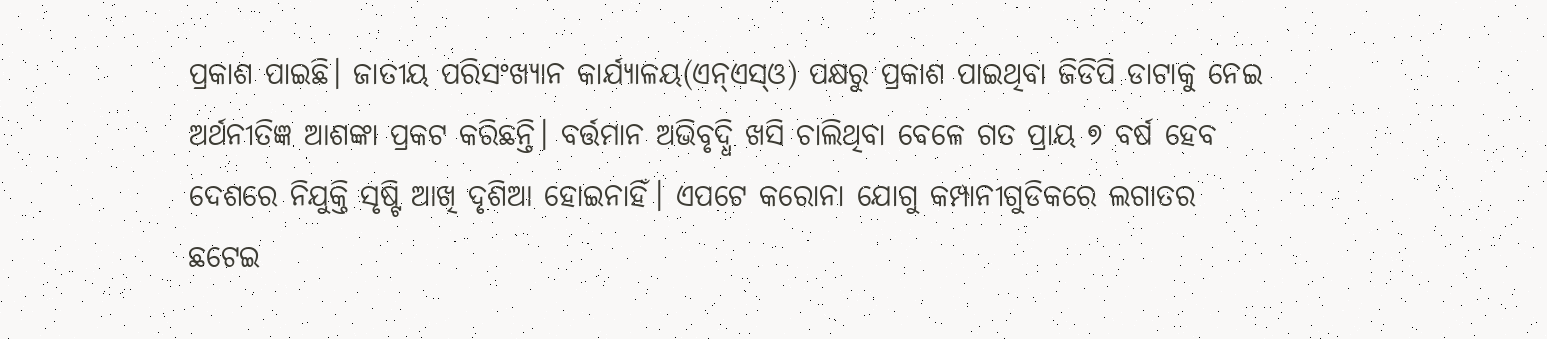ପ୍ରକାଶ ପାଇଛି। ଜାତୀୟ ପରିସଂଖ୍ୟାନ କାର୍ଯ୍ୟାଳୟ(ଏନ୍‌ଏସ୍‌ଓ) ପକ୍ଷରୁ ପ୍ରକାଶ ପାଇଥିବା ଜିଡିପି ଡାଟାକୁ ନେଇ ଅର୍ଥନୀତିଜ୍ଞ ଆଶଙ୍କା ପ୍ରକଟ କରିଛନ୍ତି। ବର୍ତ୍ତମାନ ଅଭିବୃଦ୍ଧି ଖସି ଚାଲିଥିବା ବେଳେ ଗତ ପ୍ରାୟ ୭ ବର୍ଷ ହେବ ଦେଶରେ ନିଯୁକ୍ତି ସୃଷ୍ଟି ଆଖି ଦୃଶିଆ ହୋଇନାହିଁ। ଏପଟେ କରୋନା ଯୋଗୁ କମ୍ପାନୀଗୁଡିକରେ ଲଗାତର ଛଟେଇ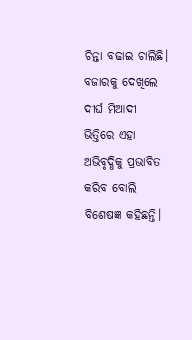ଚିନ୍ତା ବଢାଇ ଚାଲିଛି।
ବଜାରକୁ ଦେଖିଲେ ଦୀର୍ଘ ମିଆଦୀ ଭିତ୍ତିରେ ଏହା ଅଭିବୃଦ୍ଧିକୁ ପ୍ରଭାବିତ କରିବ ବୋଲି ବିଶେଷଜ୍ଞ କହିଛନ୍ତି।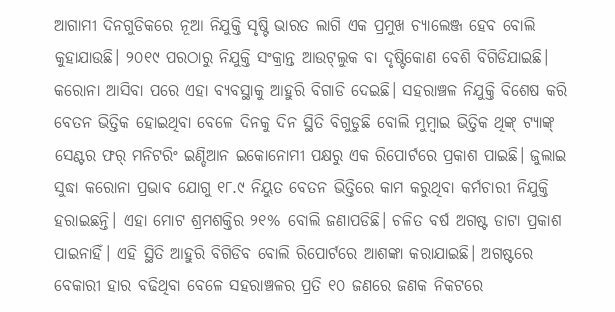ଆଗାମୀ ଦିନଗୁଡିକରେ ନୂଆ ନିଯୁକ୍ତି ସୃଷ୍ଟି ଭାରତ ଲାଗି ଏକ ପ୍ରମୁଖ ଚ୍ୟାଲେଞ୍ଜ ହେବ ବୋଲି କୁହାଯାଉଛି। ୨୦୧୯ ପରଠାରୁ ନିଯୁକ୍ତି ସଂକ୍ରାନ୍ତ ଆଉଟ୍‌ଲୁକ ବା ଦୃଷ୍ଟିକୋଣ ବେଶି ବିଗିଡିଯାଇଛି। କରୋନା ଆସିବା ପରେ ଏହା ବ୍ୟବସ୍ଥାକୁ ଆହୁରି ବିଗାଡି ଦେଇଛି। ସହରାଞ୍ଚଳ ନିଯୁକ୍ତି ବିଶେଷ କରି ବେତନ ଭିତ୍ତିକ ହୋଇଥିବା ବେଳେ ଦିନକୁ ଦିନ ସ୍ଥିତି ବିଗୁଡୁଛି ବୋଲି ମୁମ୍ବାଇ ଭିତ୍ତିକ ଥିଙ୍କ୍‌ ଟ୍ୟାଙ୍କ୍‌ ସେଣ୍ଟର ଫର୍‌ ମନିଟରିଂ ଇଣ୍ଡିଆନ ଇକୋନୋମୀ ପକ୍ଷରୁ ଏକ ରିପୋର୍ଟରେ ପ୍ରକାଶ ପାଇଛି। ଜୁଲାଇ ସୁଦ୍ଧା କରୋନା ପ୍ରଭାବ ଯୋଗୁ ୧୮.୯ ନିୟୁତ ବେତନ ଭିତ୍ତିରେ କାମ କରୁଥିବା କର୍ମଚାରୀ ନିଯୁକ୍ତି ହରାଇଛନ୍ତି। ଏହା ମୋଟ ଶ୍ରମଶକ୍ତିର ୨୧% ବୋଲି ଜଣାପଡିଛି। ଚଳିତ ବର୍ଷ ଅଗଷ୍ଟ ଡାଟା ପ୍ରକାଶ ପାଇନାହିଁ। ଏହି ସ୍ଥିତି ଆହୁରି ବିଗିଡିବ ବୋଲି ରିପୋର୍ଟରେ ଆଶଙ୍କା କରାଯାଇଛି। ଅଗଷ୍ଟରେ ବେକାରୀ ହାର ବଢିଥିବା ବେଳେ ସହରାଞ୍ଚଳର ପ୍ରତି ୧୦ ଜଣରେ ଜଣକ ନିକଟରେ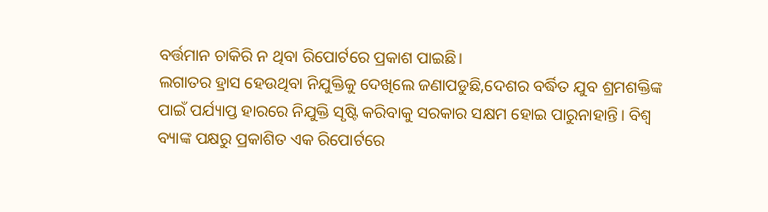ବର୍ତ୍ତମାନ ଚାକିରି ନ ଥିବା ରିପୋର୍ଟରେ ପ୍ରକାଶ ପାଇଛି।
ଲଗାତର ହ୍ରାସ ହେଉଥିବା ନିଯୁକ୍ତିକୁ ଦେଖିଲେ ଜଣାପଡୁଛି,ଦେଶର ବର୍ଦ୍ଧିତ ଯୁବ ଶ୍ରମଶକ୍ତିଙ୍କ ପାଇଁ ପର୍ଯ୍ୟାପ୍ତ ହାରରେ ନିଯୁକ୍ତି ସୃଷ୍ଟି କରିବାକୁ ସରକାର ସକ୍ଷମ ହୋଇ ପାରୁନାହାନ୍ତି। ବିଶ୍ୱ ବ୍ୟାଙ୍କ ପକ୍ଷରୁ ପ୍ରକାଶିତ ଏକ ରିପୋର୍ଟରେ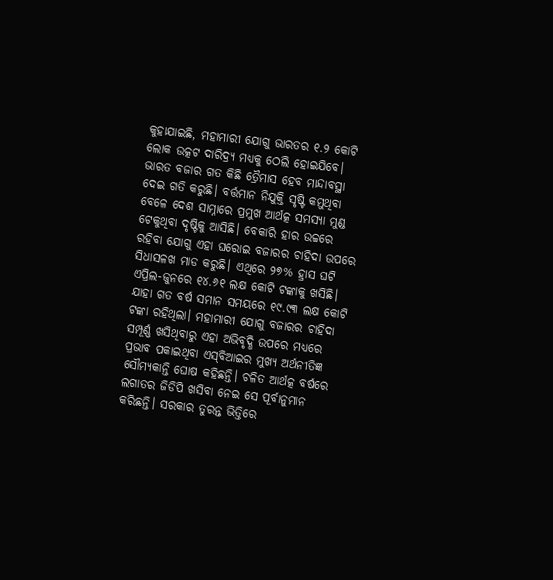କୁହାଯାଇଛି, ମହାମାରୀ ଯୋଗୁ ଭାରତର ୧.୨ କୋଟି ଲୋକ ଉତ୍କଟ ଦାରିଦ୍ର୍ୟ ମଧ୍ୟକୁ ଠେଲି ହୋଇଯିବେ। ଭାରତ ବଜାର ଗତ କିଛି ତ୍ରୈମାସ ହେବ ମାନ୍ଦାବସ୍ଥା ଦେଇ ଗତି କରୁଛି। ବର୍ତ୍ତମାନ ନିଯୁକ୍ତି ସୃଷ୍ଟି କମୁଥିବା ବେଳେ ଦେଶ ସାମ୍ନାରେ ପ୍ରମୁଖ ଆର୍ଥତ୍କ ସମସ୍ୟା ମୁଣ୍ଡ ଟେକୁଥିବା ଦୃଷ୍ଟିକୁ ଆସିଛି। ବେକାରି ହାର ଉଚ୍ଚରେ ରହିବା ଯୋଗୁ ଏହା ଘରୋଇ ବଜାରର ଚାହିଦା ଉପରେ ସିଧାସଳଖ ମାଡ କରୁଛି। ଏଥିରେ ୨୭% ହ୍ରାସ ଘଟି ଏପ୍ରିଲ-ଜୁନରେ ୧୪.୬୧ ଲକ୍ଷ କୋଟି ଟଙ୍କାକୁ ଖସିଛି। ଯାହା ଗତ ବର୍ଷ ସମାନ ସମୟରେ ୧୯.୯୩ ଲକ୍ଷ କୋଟି ଟଙ୍କା ରହିଥିଲା। ମହାମାରୀ ଯୋଗୁ ବଜାରର ଚାହିଦା ସମ୍ପୂର୍ଣ୍ଣ ଖସିଥିବାରୁ ଏହା ଅଭିବୃଦ୍ଧି ଉପରେ ମଧ୍ୟରେ ପ୍ରଭାବ ପକାଇଥିବା ଏସ୍‌ବିଆଇର ମୁଖ୍ୟ ଅର୍ଥନୀତିଜ୍ଞ ସୌମ୍ୟକାନ୍ତି ଘୋଷ କହିଛନ୍ତି। ଚଳିତ ଆର୍ଥତ୍କ ବର୍ଷରେ ଲଗାତର ଜିଡିପି ଖସିବା ନେଇ ସେ ପୂର୍ବାନୁମାନ କରିଛନ୍ତି। ସରକାର ତୁରନ୍ତ ଭିତ୍ତିରେ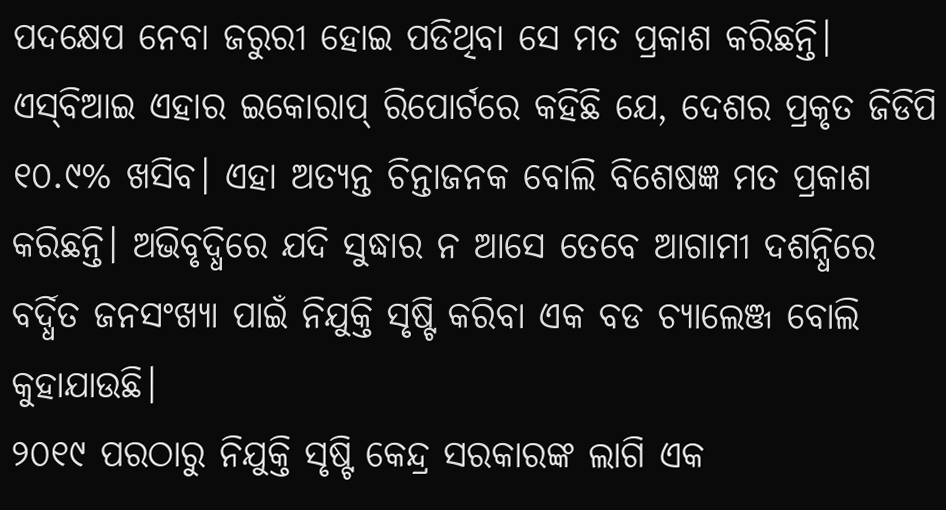ପଦକ୍ଷେପ ନେବା ଜରୁରୀ ହୋଇ ପଡିଥିବା ସେ ମତ ପ୍ରକାଶ କରିଛନ୍ତି। ଏସ୍‌ବିଆଇ ଏହାର ଇକୋରାପ୍‌ ରିପୋର୍ଟରେ କହିଛି ଯେ, ଦେଶର ପ୍ରକୃତ ଜିଡିପି ୧୦.୯% ଖସିବ। ଏହା ଅତ୍ୟନ୍ତ ଚିନ୍ତାଜନକ ବୋଲି ବିଶେଷଜ୍ଞ ମତ ପ୍ରକାଶ କରିଛନ୍ତି। ଅଭିବୃଦ୍ଧିରେ ଯଦି ସୁଦ୍ଧାର ନ ଆସେ ତେବେ ଆଗାମୀ ଦଶନ୍ଧିରେ ବର୍ଦ୍ଧିତ ଜନସଂଖ୍ୟା ପାଇଁ ନିଯୁକ୍ତି ସୃଷ୍ଟି କରିବା ଏକ ବଡ ଚ୍ୟାଲେଞ୍ଜ ବୋଲି କୁହାଯାଉଛି।
୨୦୧୯ ପରଠାରୁ ନିଯୁକ୍ତି ସୃଷ୍ଟି କେନ୍ଦ୍ର ସରକାରଙ୍କ ଲାଗି ଏକ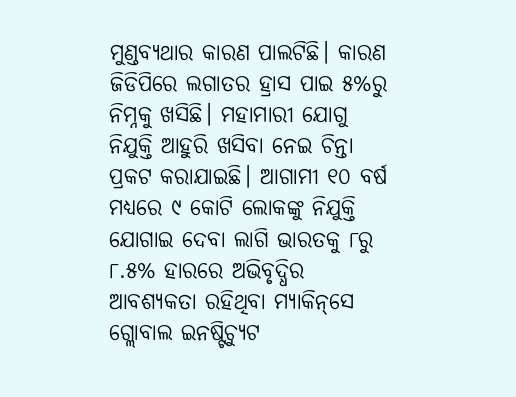ମୁଣ୍ଡବ୍ୟଥାର କାରଣ ପାଲଟିଛି। କାରଣ ଜିଡିପିରେ ଲଗାତର ହ୍ରାସ ପାଇ ୫%ରୁ ନିମ୍ନକୁ ଖସିଛି। ମହାମାରୀ ଯୋଗୁ ନିଯୁକ୍ତି ଆହୁରି ଖସିବା ନେଇ ଚିନ୍ତା ପ୍ରକଟ କରାଯାଇଛି। ଆଗାମୀ ୧୦ ବର୍ଷ ମଧ୍ୟରେ ୯ କୋଟି ଲୋକଙ୍କୁ ନିଯୁକ୍ତି ଯୋଗାଇ ଦେବା ଲାଗି ଭାରତକୁ ୮ରୁ ୮.୫% ହାରରେ ଅଭିବୃଦ୍ଧିର ଆବଶ୍ୟକତା ରହିଥିବା ମ୍ୟାକିନ୍‌ସେ ଗ୍ଲୋବାଲ ଇନଷ୍ଟିଚ୍ୟୁଟ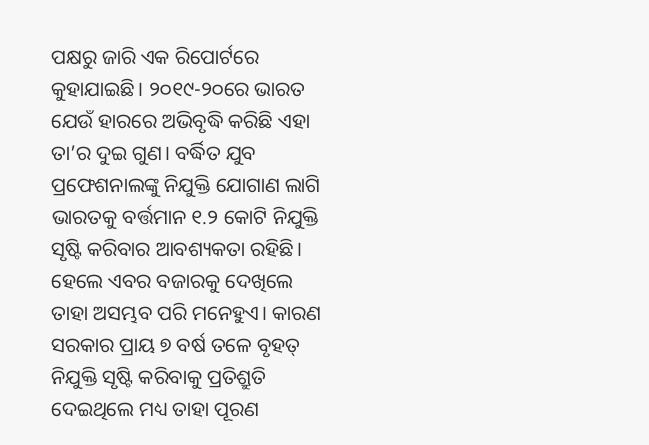ପକ୍ଷରୁ ଜାରି ଏକ ରିପୋର୍ଟରେ କୁହାଯାଇଛି। ୨୦୧୯-୨୦ରେ ଭାରତ ଯେଉଁ ହାରରେ ଅଭିବୃଦ୍ଧି କରିଛି ଏହା ତା’ର ଦୁଇ ଗୁଣ। ବର୍ଦ୍ଧିତ ଯୁବ ପ୍ରଫେଶନାଲଙ୍କୁ ନିଯୁକ୍ତି ଯୋଗାଣ ଲାଗି ଭାରତକୁ ବର୍ତ୍ତମାନ ୧.୨ କୋଟି ନିଯୁକ୍ତି ସୃଷ୍ଟି କରିବାର ଆବଶ୍ୟକତା ରହିଛି। ହେଲେ ଏବର ବଜାରକୁ ଦେଖିଲେ ତାହା ଅସମ୍ଭବ ପରି ମନେହୁଏ। କାରଣ ସରକାର ପ୍ରାୟ ୭ ବର୍ଷ ତଳେ ବୃହତ୍‌ ନିଯୁକ୍ତି ସୃଷ୍ଟି କରିବାକୁ ପ୍ରତିଶ୍ରୁତି ଦେଇଥିଲେ ମଧ୍ୟ ତାହା ପୂରଣ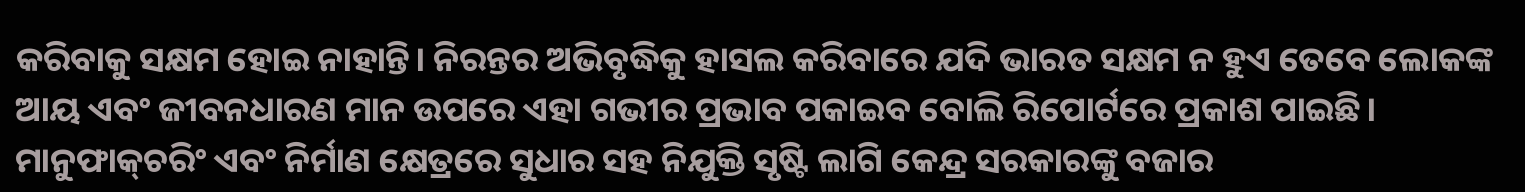କରିବାକୁ ସକ୍ଷମ ହୋଇ ନାହାନ୍ତି। ନିରନ୍ତର ଅଭିବୃଦ୍ଧିକୁ ହାସଲ କରିବାରେ ଯଦି ଭାରତ ସକ୍ଷମ ନ ହୁଏ ତେବେ ଲୋକଙ୍କ ଆୟ ଏବଂ ଜୀବନଧାରଣ ମାନ ଉପରେ ଏହା ଗଭୀର ପ୍ରଭାବ ପକାଇବ ବୋଲି ରିପୋର୍ଟରେ ପ୍ରକାଶ ପାଇଛି। ମାନୁଫାକ୍‌ଚରିଂ ଏବଂ ନିର୍ମାଣ କ୍ଷେତ୍ରରେ ସୁଧାର ସହ ନିଯୁକ୍ତି ସୃଷ୍ଟି ଲାଗି କେନ୍ଦ୍ର ସରକାରଙ୍କୁ ବଜାର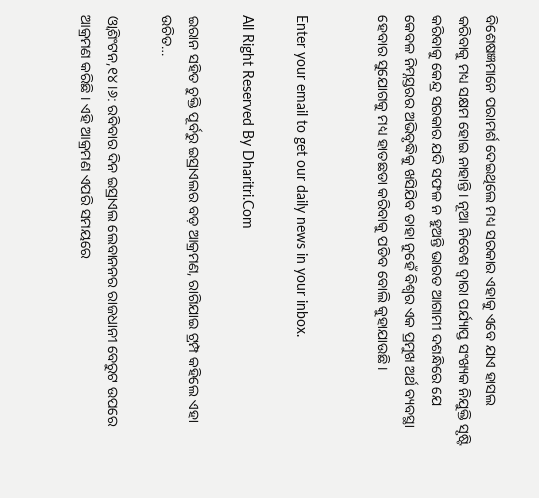ବିଶେଷଜ୍ଞମାନେ ପରାମର୍ଶ ଦେଇଥିଲେ ମଧ୍ୟ ସରକାର ଏହାକୁ ଏବେ ଯାଏ ହାସଲ କରିବାକୁ ମଧ୍ୟ ସକ୍ଷମ ହୋଇ ନାହାନ୍ତି। ନୂଆ ନିବେଶ ଦ୍ୱାରା ପର୍ଯ୍ୟାପ୍ତ ସଂଖ୍ୟକ ନିଯୁକ୍ତି ସୃଷ୍ଟି କରିବାକୁ କେନ୍ଦ୍ର ସରକାର ଯଦି ସଫଳ ନ ହୁଅନ୍ତି ଭାରତ ଆଗାମୀ ଦଶନ୍ଧିରେ ଯେ କେବଳ ନିମ୍ନସ୍ତରର ଅଭିବୃଦ୍ଧିକୁ ଖସିଯିବ ତାହା ନୁହେଁ ବିଶ୍ୱର ଏକ ପ୍ରମୁଖ ଅର୍ଥ ବ୍ୟବସ୍ଥା ହେବାର ସୁଯୋଗକୁ ମଧ୍ୟ ହାତଛଡା କରିବାକୁ ପଡିବ ବୋଲି କୁହାଯାଉଛି।


Enter your email to get our daily news in your inbox.

All Right Reserved By Dharitri.Com

ଇରାନ ସହିତ ଚୁକ୍ତି ପୂର୍ବରୁ ଇସ୍ରାଏଲର ବଡ଼ ଆକ୍ରମଣ, ରାଗିଯାଇ ଟ୍ରମ୍ପ କହିଲେ ଏହା ଉଚିତ…

ଓ୍ବାଶିଂଟନ,୧୪।୬: ରବିବାର ଦିନ ଇସ୍ରାଏଲ ଲେବାନନର ରାଜଧାନୀ ବେରୁଟ ଉପରେ ଆକ୍ରମଣ କରିଛି । ଏହି ଆକ୍ରମଣ ଏପରି ସମୟରେ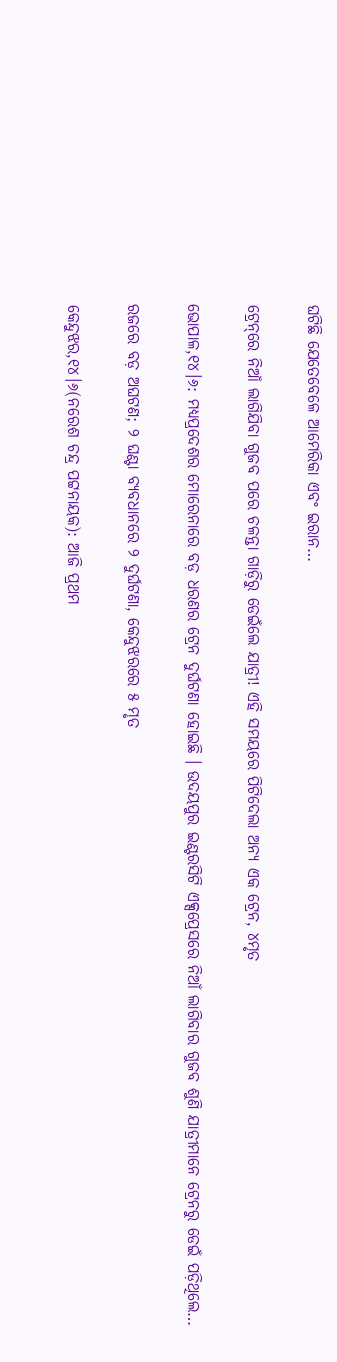ଘଟିଛି ଯେତେବେଳେ ଆମେରିକା ଏବଂ ଇରାନ…

ଟ୍ରେନ୍‌ରେ ନିଆଁ ଲାଗିଯିବା ଗୁଜବ ପରେ ଚଳନ୍ତା ଗାଡ଼ିରୁ ଡେଇଁଲେ ଯାତ୍ରୀ! ଏହି ସମୟରେ ପିଟିଦେଲା ଅନ୍ୟ ଏକ ଟ୍ରେନ, ୪ମୃତ

ଭୋପାଳ,୧୪।୬: ମଧ୍ୟପ୍ରଦେଶର ମୋରେନାରେ ବଡ଼ ଧରଣର ଟ୍ରେନ ଦୁର୍ଘଟଣା ହୋଇଛି । ଉଦୟପୁର ଇଣ୍ଟରସିଟି ଏକ୍ସପ୍ରେସରେ ନିଆଁ ଲାଗିବାର ଗୁଜବ ଶୁଣି ଯାତ୍ରୀମାନେ ଟ୍ରେନରୁ ଡେଇଁ ପଡ଼ିଥିଲେ…

ରଜରେ ବଡ଼ ଅଘଟଣ; ୨ ଘଣ୍ଟା ବ୍ୟବଧାନରେ ୨ ଦୁର୍ଘଟଣା, କେନ୍ଦୁଝରରେ ୫ ମୃତ

କେନ୍ଦୁଝର,୧୪।୬(ନରେଶ ଚନ୍ଦ୍ର ପଟ୍ଟନାୟକ): ଆଜି ପ୍ରଥମ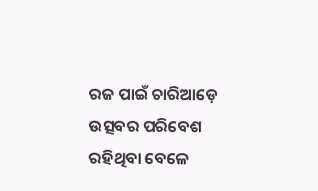ରଜ ପାଇଁ ଚାରିଆଡ଼େ ଉତ୍ସବର ପରିବେଶ ରହିଥିବା ବେଳେ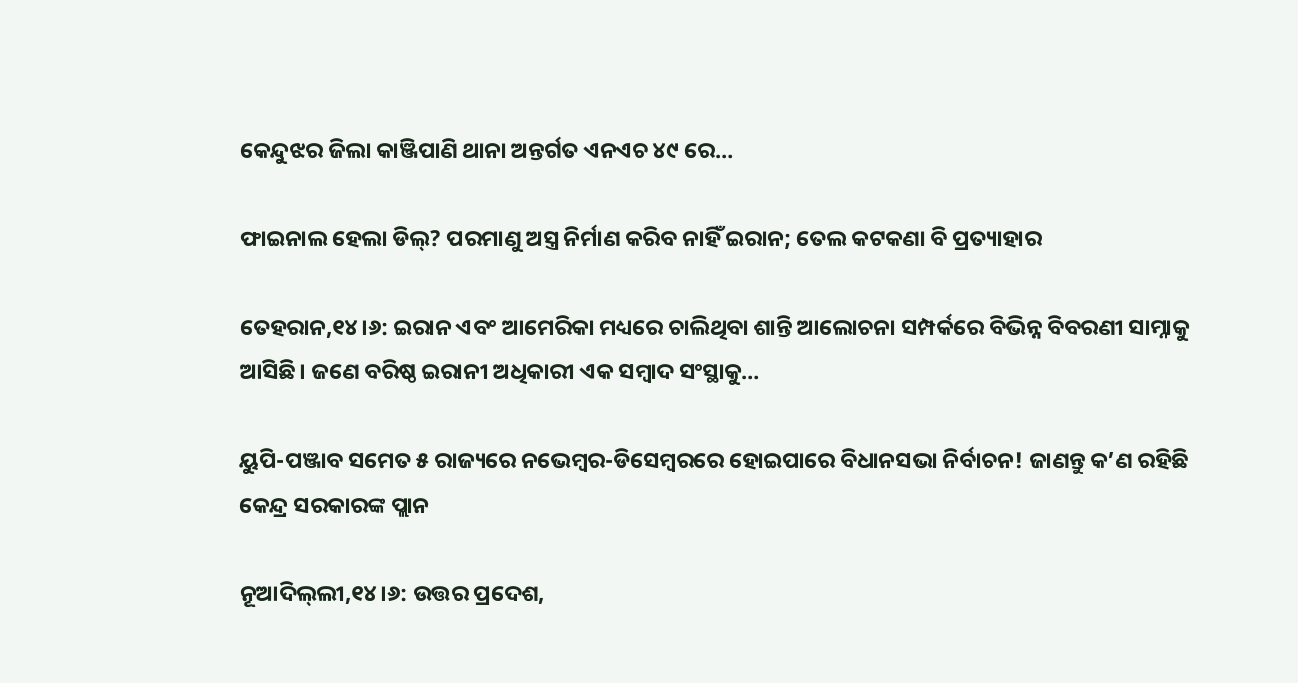କେନ୍ଦୁଝର ଜିଲା କାଞ୍ଜିପାଣି ଥାନା ଅନ୍ତର୍ଗତ ଏନଏଚ ୪୯ ରେ…

ଫାଇନାଲ ହେଲା ଡିଲ୍‌? ପରମାଣୁ ଅସ୍ତ୍ର ନିର୍ମାଣ କରିବ ନାହିଁ ଇରାନ; ତେଲ କଟକଣା ବି ପ୍ରତ୍ୟାହାର

ତେହରାନ,୧୪।୬: ଇରାନ ଏବଂ ଆମେରିକା ମଧ୍ୟରେ ଚାଲିଥିବା ଶାନ୍ତି ଆଲୋଚନା ସମ୍ପର୍କରେ ବିଭିନ୍ନ ବିବରଣୀ ସାମ୍ନାକୁ ଆସିଛି। ଜଣେ ବରିଷ୍ଠ ଇରାନୀ ଅଧିକାରୀ ଏକ ସମ୍ବାଦ ସଂସ୍ଥାକୁ…

ୟୁପି-ପଞ୍ଜାବ ସମେତ ୫ ରାଜ୍ୟରେ ନଭେମ୍ୱର-ଡିସେମ୍ୱରରେ ହୋଇପାରେ ବିଧାନସଭା ନିର୍ବାଚନ! ଜାଣନ୍ତୁ କ’ଣ ରହିଛି କେନ୍ଦ୍ର ସରକାରଙ୍କ ପ୍ଲାନ

ନୂଆଦିଲ୍‌ଲୀ,୧୪।୬: ଉତ୍ତର ପ୍ରଦେଶ,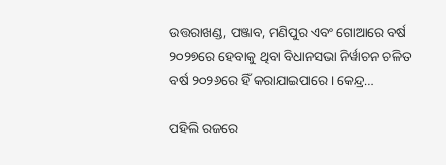ଉତ୍ତରାଖଣ୍ଡ, ପଞ୍ଜାବ, ମଣିପୁର ଏବଂ ଗୋଆରେ ବର୍ଷ ୨୦୨୭ରେ ହେବାକୁ ଥିବା ବିଧାନସଭା ନିର୍ୱାଚନ ଚଳିତ ବର୍ଷ ୨୦୨୬ରେ ହିଁ କରାଯାଇପାରେ। କେନ୍ଦ୍ର…

ପହିଲି ରଜରେ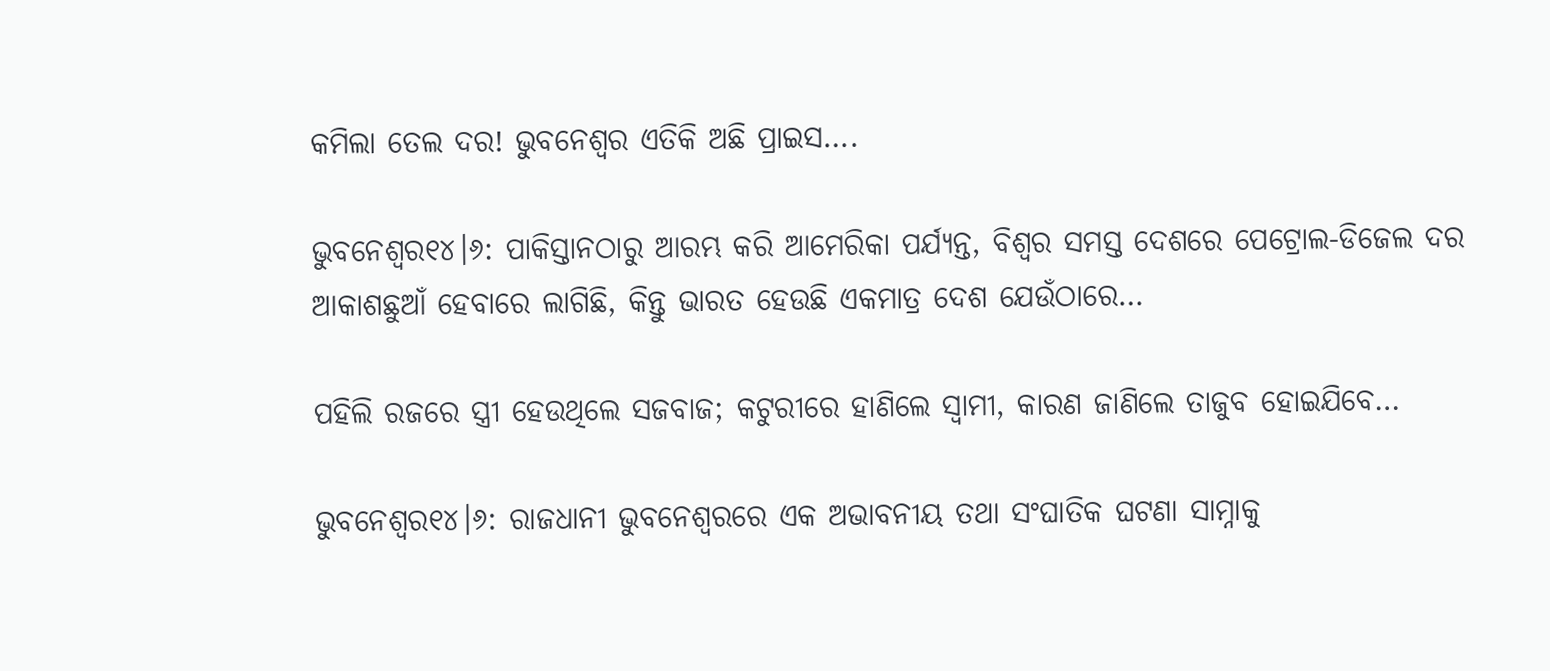କମିଲା ତେଲ ଦର! ଭୁବନେଶ୍ୱର ଏତିକି ଅଛି ପ୍ରାଇସ….

ଭୁବନେଶ୍ୱର୧୪।୬: ପାକିସ୍ତାନଠାରୁ ଆରମ୍ଭ କରି ଆମେରିକା ପର୍ଯ୍ୟନ୍ତ, ବିଶ୍ୱର ସମସ୍ତ ଦେଶରେ ପେଟ୍ରୋଲ-ଡିଜେଲ ଦର ଆକାଶଛୁଆଁ ହେବାରେ ଲାଗିଛି, କିନ୍ତୁ ଭାରତ ହେଉଛି ଏକମାତ୍ର ଦେଶ ଯେଉଁଠାରେ…

ପହିଲି ରଜରେ ସ୍ତ୍ରୀ ହେଉଥିଲେ ସଜବାଜ; କଟୁରୀରେ ହାଣିଲେ ସ୍ୱାମୀ, କାରଣ ଜାଣିଲେ ତାଜୁବ ହୋଇଯିବେ…

ଭୁବନେଶ୍ୱର୧୪।୬: ରାଜଧାନୀ ଭୁବନେଶ୍ୱରରେ ଏକ ଅଭାବନୀୟ ତଥା ସଂଘାତିକ ଘଟଣା ସାମ୍ନାକୁ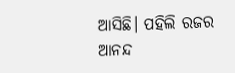ଆସିଛି। ପହିଲି ରଜର ଆନନ୍ଦ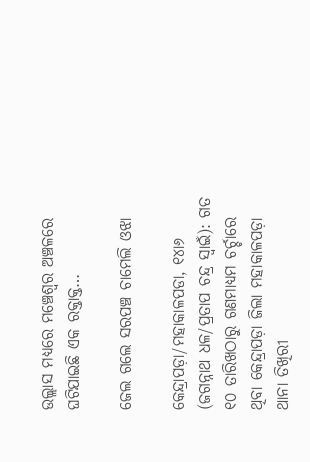ଉଲ୍ଲାସ ମଧ୍ୟରେ ମଞ୍ଚେଶ୍ୱର ଅଞ୍ଚଳରେ ଘଟିଯାଇଛି ଏକ ରକ୍ତାକ୍ତ…

ଜେଲ ଗଲେ ସରପଞ୍ଚ ଚାମେଲି ଓଝା

କେନ୍ଦ୍ରାପଡ଼ା/ମହାକାଳପଡା, ୧୪ା୬ (ଜଗନ୍ନାଥ ଧଳ/ପ୍ରତାପ ଚନ୍ଦ୍ର ସ୍ୱାଇଁ): ଗତ ୧୦ ତାରିଖଠାରୁ ଗଣମାଧ୍ୟମ ଚର୍ଚ୍ଚାରେ ଥିବା କେନ୍ଦ୍ରାପଡ଼ା ଜିଲା ମହାକାଳପଡ଼ା ଥାନା ତିଖିରୀ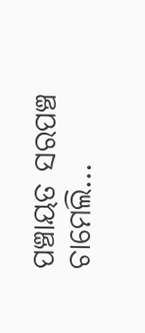ପଞ୍ଚାୟତ ସରପଞ୍ଚ ଚାମେଲି…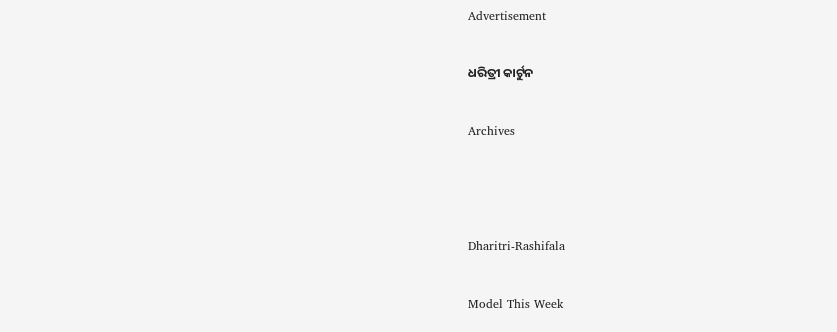Advertisement

ଧରିତ୍ରୀ କାର୍ଟୁନ

Archives



Dharitri-Rashifala

Model This Week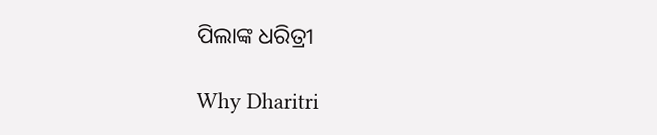ପିଲାଙ୍କ ଧରିତ୍ରୀ

Why Dharitri